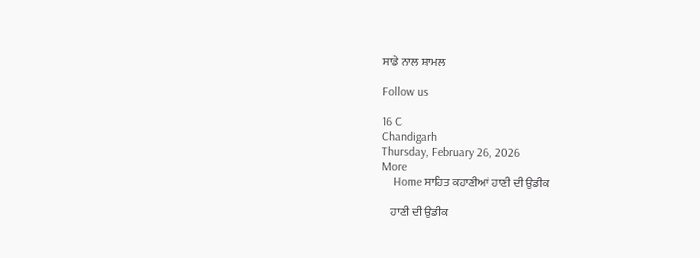ਸਾਡੇ ਨਾਲ ਸ਼ਾਮਲ

Follow us

16 C
Chandigarh
Thursday, February 26, 2026
More
    Home ਸਾਹਿਤ ਕਹਾਣੀਆਂ ਹਾਣੀ ਦੀ ਉਡੀਕ

    ਹਾਣੀ ਦੀ ਉਡੀਕ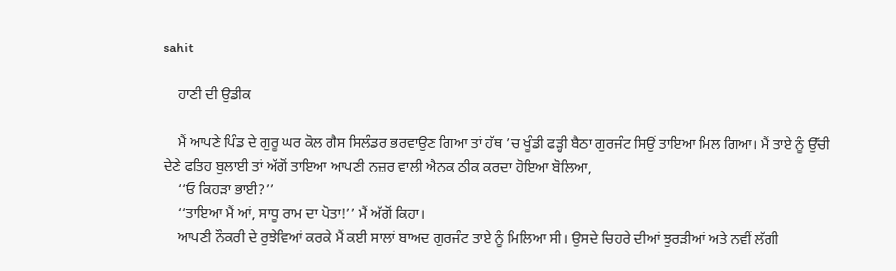sahit

    ਹਾਣੀ ਦੀ ਉਡੀਕ

    ਮੈਂ ਆਪਣੇ ਪਿੰਡ ਦੇ ਗੁਰੂ ਘਰ ਕੋਲ ਗੈਸ ਸਿਲੰਡਰ ਭਰਵਾਉਣ ਗਿਆ ਤਾਂ ਹੱਥ ’ਚ ਖੂੰਡੀ ਫੜ੍ਹੀ ਬੈਠਾ ਗੁਰਜੰਟ ਸਿਉਂ ਤਾਇਆ ਮਿਲ ਗਿਆ। ਮੈਂ ਤਾਏ ਨੂੰ ਉੱਚੀ ਦੇਣੇ ਫਤਿਹ ਬੁਲਾਈ ਤਾਂ ਅੱਗੋਂ ਤਾਇਆ ਆਪਣੀ ਨਜ਼ਰ ਵਾਲੀ ਐਨਕ ਠੀਕ ਕਰਦਾ ਹੋਇਆ ਬੋਲਿਆ,
    ‘‘ਓ ਕਿਹੜਾ ਭਾਈ?’’
    ‘‘ਤਾਇਆ ਮੈਂ ਆਂ, ਸਾਧੂ ਰਾਮ ਦਾ ਪੋਤਾ!’’ ਮੈਂ ਅੱਗੋਂ ਕਿਹਾ।
    ਆਪਣੀ ਨੌਕਰੀ ਦੇ ਰੁਝੇਵਿਆਂ ਕਰਕੇ ਮੈਂ ਕਈ ਸਾਲਾਂ ਬਾਅਦ ਗੁਰਜੰਟ ਤਾਏ ਨੂੰ ਮਿਲਿਆ ਸੀ। ਉਸਦੇ ਚਿਹਰੇ ਦੀਆਂ ਝੁਰੜੀਆਂ ਅਤੇ ਨਵੀਂ ਲੱਗੀ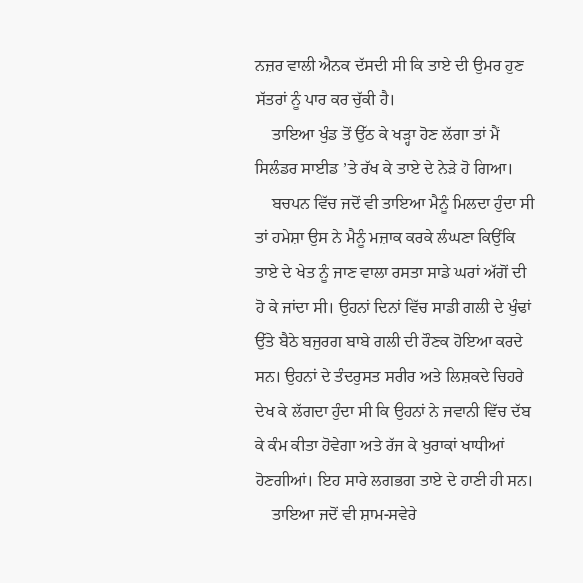ਨਜ਼ਰ ਵਾਲੀ ਐਨਕ ਦੱਸਦੀ ਸੀ ਕਿ ਤਾਏ ਦੀ ਉਮਰ ਹੁਣ ਸੱਤਰਾਂ ਨੂੰ ਪਾਰ ਕਰ ਚੁੱਕੀ ਹੈ।
    ਤਾਇਆ ਖੁੰਡ ਤੋਂ ਉੱਠ ਕੇ ਖੜ੍ਹਾ ਹੋਣ ਲੱਗਾ ਤਾਂ ਮੈਂ ਸਿਲੰਡਰ ਸਾਈਡ ’ਤੇ ਰੱਖ ਕੇ ਤਾਏ ਦੇ ਨੇੜੇ ਹੋ ਗਿਆ।
    ਬਚਪਨ ਵਿੱਚ ਜਦੋਂ ਵੀ ਤਾਇਆ ਮੈਨੂੰ ਮਿਲਦਾ ਹੁੰਦਾ ਸੀ ਤਾਂ ਹਮੇਸ਼ਾ ਉਸ ਨੇ ਮੈਨੂੰ ਮਜ਼ਾਕ ਕਰਕੇ ਲੰਘਣਾ ਕਿਉਂਕਿ ਤਾਏ ਦੇ ਖੇਤ ਨੂੰ ਜਾਣ ਵਾਲਾ ਰਸਤਾ ਸਾਡੇ ਘਰਾਂ ਅੱਗੋਂ ਦੀ ਹੋ ਕੇ ਜਾਂਦਾ ਸੀ। ਉਹਨਾਂ ਦਿਨਾਂ ਵਿੱਚ ਸਾਡੀ ਗਲੀ ਦੇ ਖੁੰਢਾਂ ਉੱਤੇ ਬੈਠੇ ਬਜੁਰਗ ਬਾਬੇ ਗਲੀ ਦੀ ਰੌਣਕ ਹੋਇਆ ਕਰਦੇ ਸਨ। ਉਹਨਾਂ ਦੇ ਤੰਦਰੁਸਤ ਸਰੀਰ ਅਤੇ ਲਿਸ਼ਕਦੇ ਚਿਹਰੇ ਦੇਖ ਕੇ ਲੱਗਦਾ ਹੁੰਦਾ ਸੀ ਕਿ ਉਹਨਾਂ ਨੇ ਜਵਾਨੀ ਵਿੱਚ ਦੱਬ ਕੇ ਕੰਮ ਕੀਤਾ ਹੋਵੇਗਾ ਅਤੇ ਰੱਜ ਕੇ ਖੁਰਾਕਾਂ ਖਾਧੀਆਂ ਹੋਣਗੀਆਂ। ਇਹ ਸਾਰੇ ਲਗਭਗ ਤਾਏ ਦੇ ਹਾਣੀ ਹੀ ਸਨ।
    ਤਾਇਆ ਜਦੋਂ ਵੀ ਸ਼ਾਮ-ਸਵੇਰੇ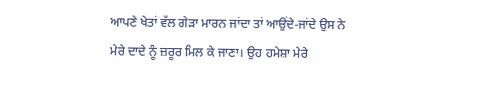ਆਪਣੇ ਖੇਤਾਂ ਵੱਲ ਗੇੜਾ ਮਾਰਨ ਜਾਂਦਾ ਤਾਂ ਆਉਂਦੇ-ਜਾਂਦੇ ਉਸ ਨੇ ਮੇਰੇ ਦਾਦੇ ਨੂੰ ਜ਼ਰੂਰ ਮਿਲ ਕੇ ਜਾਣਾ। ਉਹ ਹਮੇਸ਼ਾ ਮੇਰੇ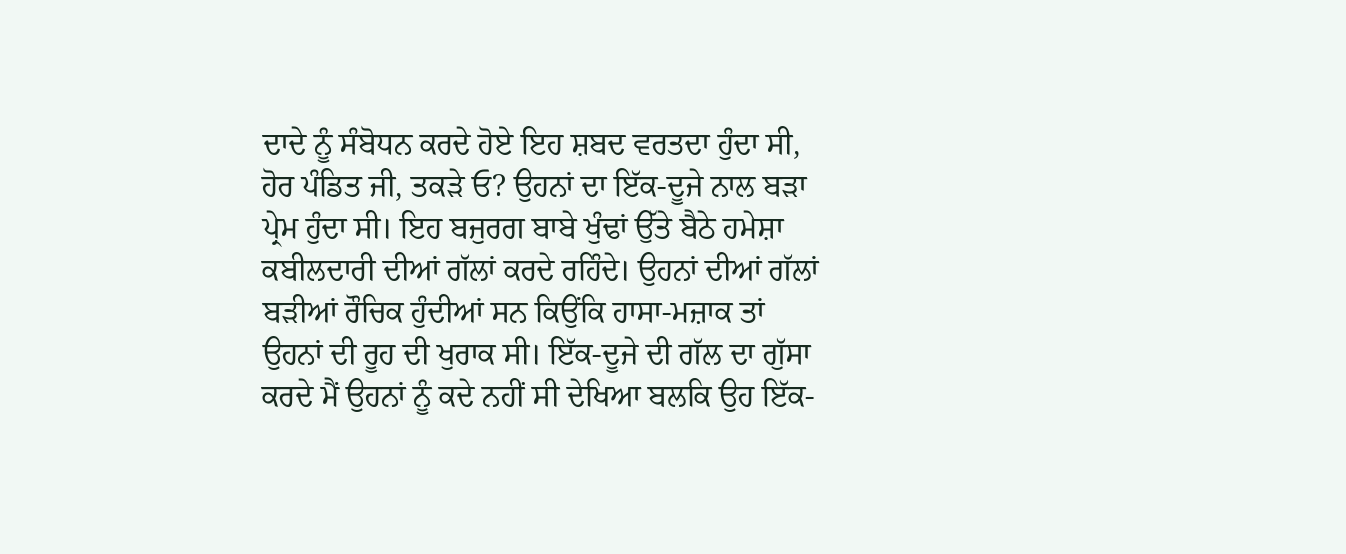ਦਾਦੇ ਨੂੰ ਸੰਬੋਧਨ ਕਰਦੇ ਹੋਏ ਇਹ ਸ਼ਬਦ ਵਰਤਦਾ ਹੁੰਦਾ ਸੀ, ਹੋਰ ਪੰਡਿਤ ਜੀ, ਤਕੜੇ ਓ? ਉਹਨਾਂ ਦਾ ਇੱਕ-ਦੂਜੇ ਨਾਲ ਬੜਾ ਪ੍ਰੇਮ ਹੁੰਦਾ ਸੀ। ਇਹ ਬਜੁਰਗ ਬਾਬੇ ਖੁੰਢਾਂ ਉੱਤੇ ਬੈਠੇ ਹਮੇਸ਼ਾ ਕਬੀਲਦਾਰੀ ਦੀਆਂ ਗੱਲਾਂ ਕਰਦੇ ਰਹਿੰਦੇ। ਉਹਨਾਂ ਦੀਆਂ ਗੱਲਾਂ ਬੜੀਆਂ ਰੌਚਿਕ ਹੁੰਦੀਆਂ ਸਨ ਕਿਉਂਕਿ ਹਾਸਾ-ਮਜ਼ਾਕ ਤਾਂ ਉਹਨਾਂ ਦੀ ਰੂਹ ਦੀ ਖੁਰਾਕ ਸੀ। ਇੱਕ-ਦੂਜੇ ਦੀ ਗੱਲ ਦਾ ਗੁੱਸਾ ਕਰਦੇ ਮੈਂ ਉਹਨਾਂ ਨੂੰ ਕਦੇ ਨਹੀਂ ਸੀ ਦੇਖਿਆ ਬਲਕਿ ਉਹ ਇੱਕ-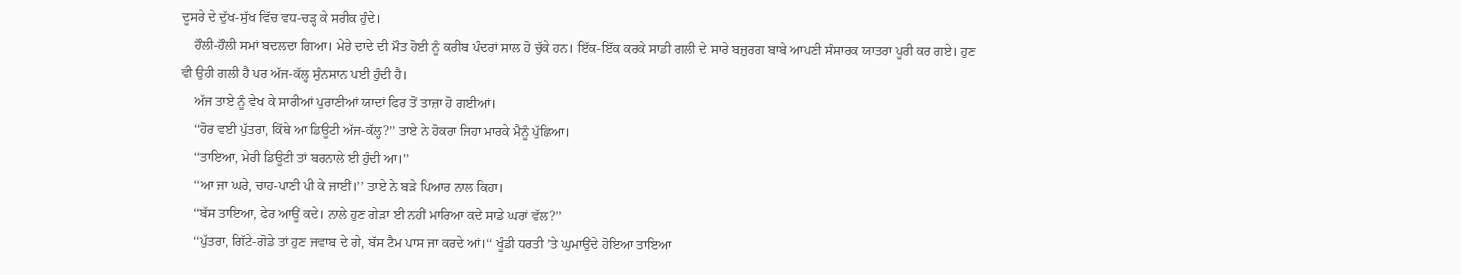ਦੂਸਰੇ ਦੇ ਦੁੱਖ-ਸੁੱਖ ਵਿੱਚ ਵਧ-ਚੜ੍ਹ ਕੇ ਸਰੀਕ ਹੁੰਦੇ।
    ਹੌਲੀ-ਹੌਲੀ ਸਮਾਂ ਬਦਲਦਾ ਗਿਆ। ਮੇਰੇ ਦਾਦੇ ਦੀ ਮੌਤ ਹੋਈ ਨੂੰ ਕਰੀਬ ਪੰਦਰਾਂ ਸਾਲ ਹੋ ਚੁੱਕੇ ਹਨ। ਇੱਕ-ਇੱਕ ਕਰਕੇ ਸਾਡੀ ਗਲੀ ਦੇ ਸਾਰੇ ਬਜ਼ੁਰਗ ਬਾਬੇ ਆਪਣੀ ਸੰਸਾਰਕ ਯਾਤਰਾ ਪੂਰੀ ਕਰ ਗਏ। ਹੁਣ ਵੀ ਉਹੀ ਗਲੀ ਹੈ ਪਰ ਅੱਜ-ਕੱਲ੍ਹ ਸੁੰਨਸਾਨ ਪਈ ਹੁੰਦੀ ਹੈ।
    ਅੱਜ ਤਾਏ ਨੂੰ ਵੇਖ ਕੇ ਸਾਰੀਆਂ ਪੁਰਾਣੀਆਂ ਯਾਦਾਂ ਫਿਰ ਤੋਂ ਤਾਜ਼ਾ ਹੋ ਗਈਆਂ।
    ‘‘ਹੋਰ ਵਈ ਪੁੱਤਰਾ, ਕਿੱਥੇ ਆ ਡਿਊਟੀ ਅੱਜ-ਕੱਲ੍ਹ?’’ ਤਾਏ ਨੇ ਹੋਕਰਾ ਜਿਹਾ ਮਾਰਕੇ ਮੈਨੂੰ ਪੁੱਛਿਆ।
    ‘‘ਤਾਇਆ, ਮੇਰੀ ਡਿਊਟੀ ਤਾਂ ਬਰਨਾਲੇ ਈ ਹੁੰਦੀ ਆ।’’
    ‘‘ਆ ਜਾ ਘਰੇ, ਚਾਹ-ਪਾਣੀ ਪੀ ਕੇ ਜਾਈਂ।’’ ਤਾਏ ਨੇ ਬੜੇ ਪਿਆਰ ਨਾਲ ਕਿਹਾ।
    ‘‘ਬੱਸ ਤਾਇਆ, ਫੇਰ ਆਊਂ ਕਦੇ। ਨਾਲੇ ਹੁਣ ਗੇੜਾ ਈ ਨਹੀਂ ਮਾਰਿਆ ਕਦੇ ਸਾਡੇ ਘਰਾਂ ਵੱਲ?’’
    ‘‘ਪੁੱਤਰਾ, ਗਿੱਟੇ-ਗੋਡੇ ਤਾਂ ਹੁਣ ਜਵਾਬ ਦੇ ਗੇ, ਬੱਸ ਟੈਮ ਪਾਸ ਜਾ ਕਰਦੇ ਆਂ।‘‘ ਖੂੰਡੀ ਧਰਤੀ ’ਤੇ ਘੁਮਾਉਂਦੇ ਹੋਇਆ ਤਾਇਆ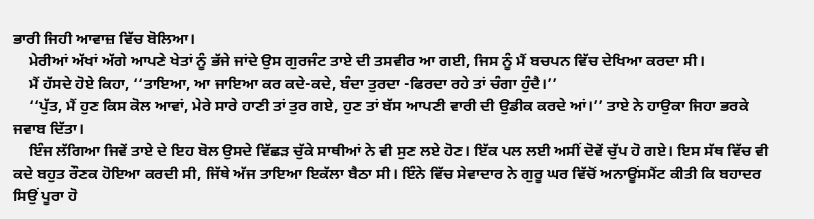ਭਾਰੀ ਜਿਹੀ ਆਵਾਜ਼ ਵਿੱਚ ਬੋਲਿਆ।
    ਮੇਰੀਆਂ ਅੱਖਾਂ ਅੱਗੇ ਆਪਣੇ ਖੇਤਾਂ ਨੂੰ ਭੱਜੇ ਜਾਂਦੇ ਉਸ ਗੁਰਜੰਟ ਤਾਏ ਦੀ ਤਸਵੀਰ ਆ ਗਈ, ਜਿਸ ਨੂੰ ਮੈਂ ਬਚਪਨ ਵਿੱਚ ਦੇਖਿਆ ਕਰਦਾ ਸੀ।
    ਮੈਂ ਹੱਸਦੇ ਹੋਏ ਕਿਹਾ, ‘‘ਤਾਇਆ, ਆ ਜਾਇਆ ਕਰ ਕਦੇ-ਕਦੇ, ਬੰਦਾ ਤੁਰਦਾ -ਫਿਰਦਾ ਰਹੇ ਤਾਂ ਚੰਗਾ ਹੁੰਦੈ।’’
    ‘‘ਪੁੱਤ, ਮੈਂ ਹੁਣ ਕਿਸ ਕੋਲ ਆਵਾਂ, ਮੇਰੇ ਸਾਰੇ ਹਾਣੀ ਤਾਂ ਤੁਰ ਗਏ, ਹੁਣ ਤਾਂ ਬੱਸ ਆਪਣੀ ਵਾਰੀ ਦੀ ਉਡੀਕ ਕਰਦੇ ਆਂ।’’ ਤਾਏ ਨੇ ਹਾਉਕਾ ਜਿਹਾ ਭਰਕੇ ਜਵਾਬ ਦਿੱਤਾ।
    ਇੰਜ ਲੱਗਿਆ ਜਿਵੇਂ ਤਾਏ ਦੇ ਇਹ ਬੋਲ ਉਸਦੇ ਵਿੱਛੜ ਚੁੱਕੇ ਸਾਥੀਆਂ ਨੇ ਵੀ ਸੁਣ ਲਏ ਹੋਣ। ਇੱਕ ਪਲ ਲਈ ਅਸੀਂ ਦੋਵੇਂ ਚੁੱਪ ਹੋ ਗਏ। ਇਸ ਸੱਥ ਵਿੱਚ ਵੀ ਕਦੇ ਬਹੁਤ ਰੌਣਕ ਹੋਇਆ ਕਰਦੀ ਸੀ, ਜਿੱਥੇ ਅੱਜ ਤਾਇਆ ਇਕੱਲਾ ਬੈਠਾ ਸੀ। ਇੰਨੇ ਵਿੱਚ ਸੇਵਾਦਾਰ ਨੇ ਗੁਰੂ ਘਰ ਵਿੱਚੋਂ ਅਨਾਊਂਸਮੈਂਟ ਕੀਤੀ ਕਿ ਬਹਾਦਰ ਸਿਉਂ ਪੂਰਾ ਹੋ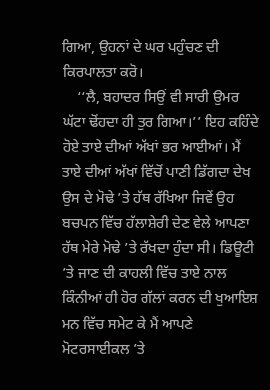ਗਿਆ, ਉਹਨਾਂ ਦੇ ਘਰ ਪਹੁੰਚਣ ਦੀ ਕਿਰਪਾਲਤਾ ਕਰੋ।
    ‘‘ਲੈ, ਬਹਾਦਰ ਸਿਉਂ ਵੀ ਸਾਰੀ ਉਮਰ ਘੱਟਾ ਢੋਂਹਦਾ ਹੀ ਤੁਰ ਗਿਆ।’’ ਇਹ ਕਹਿੰਦੇ ਹੋਏ ਤਾਏ ਦੀਆਂ ਅੱਖਾਂ ਭਰ ਆਈਆਂ। ਮੈਂ ਤਾਏ ਦੀਆਂ ਅੱਖਾਂ ਵਿੱਚੋਂ ਪਾਣੀ ਡਿੱਗਦਾ ਦੇਖ ਉਸ ਦੇ ਮੋਢੇ ’ਤੇ ਹੱਥ ਰੱਖਿਆ ਜਿਵੇਂ ਉਹ ਬਚਪਨ ਵਿੱਚ ਹੱਲਾਸ਼ੇਰੀ ਦੇਣ ਵੇਲੇ ਆਪਣਾ ਹੱਥ ਮੇਰੇ ਮੋਢੇ ’ਤੇ ਰੱਖਦਾ ਹੁੰਦਾ ਸੀ। ਡਿਊਟੀ ’ਤੇ ਜਾਣ ਦੀ ਕਾਹਲੀ ਵਿੱਚ ਤਾਏ ਨਾਲ ਕਿੰਨੀਆਂ ਹੀ ਹੋਰ ਗੱਲਾਂ ਕਰਨ ਦੀ ਖੁਆਇਸ਼ ਮਨ ਵਿੱਚ ਸਮੇਟ ਕੇ ਮੈਂ ਆਪਣੇ ਮੋਟਰਸਾਈਕਲ ’ਤੇ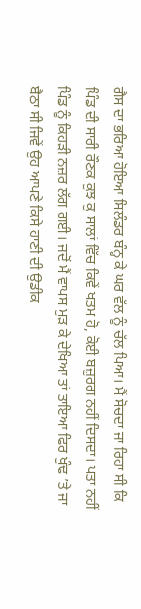ਗੈਸ ਦਾ ਭਰਿਆ ਹੋਇਆ ਸਿਲੰਡਰ ਬੰਨ੍ਹ ਕੇ ਘਰ ਵੱਲ ਨੂੰ ਚੱਲ ਪਿਆ। ਮੈਂ ਸੋਚਦਾ ਜਾ ਰਿਹਾ ਸੀ ਕਿ ਪਿੰਡ ਦੀ ਸਾਰੀ ਰੌਣਕ ਕੁਝ ਕੁ ਸਾਲਾਂ ਵਿੱਚ ਕਿਵੇਂ ਖਤਮ ਹੋ, ਕੋਈ ਬਜ਼ੁਰਗ ਨਹੀਂ ਦਿਸਦਾ। ਪਤਾ ਨਹੀਂ ਪਿੰਡ ਨੂੰ ਕਿਹੜੀ ਨਜ਼ਰ ਲੱਗ ਗਈ। ਜਦੋਂ ਮੈਂ ਵਾਪਸ ਮੁੜ ਕੇ ਦੇਖਿਆ ਤਾਂ ਤਾਇਆ ਫਿਰ ਖੁੰਢ ’ਤੇ ਜਾ ਬੈਠਾ ਸੀ ਜਿਵੇਂ ਉਹ ਆਪਣੇ ਕਿਸੇ ਹਾਣੀ ਦੀ ਉਡੀਕ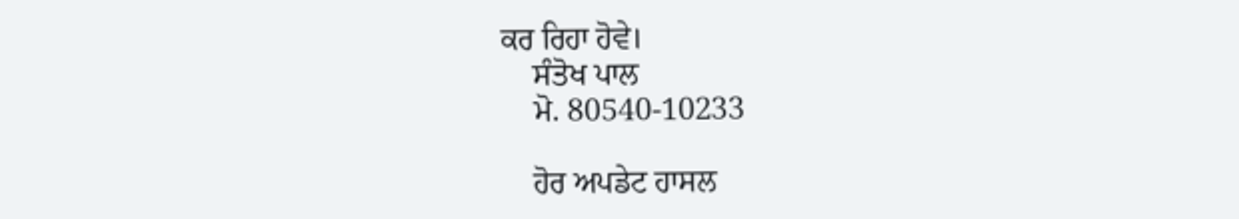ਕਰ ਰਿਹਾ ਹੋਵੇ।
    ਸੰਤੋਖ ਪਾਲ
    ਮੋ. 80540-10233

    ਹੋਰ ਅਪਡੇਟ ਹਾਸਲ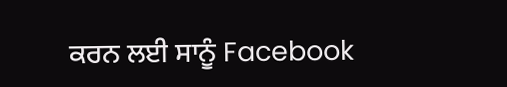ਕਰਨ ਲਈ ਸਾਨੂੰ Facebook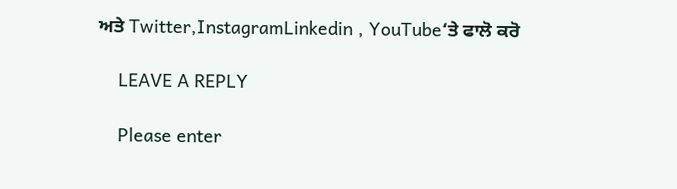ਅਤੇ Twitter,InstagramLinkedin , YouTube‘ਤੇ ਫਾਲੋ ਕਰੋ

    LEAVE A REPLY

    Please enter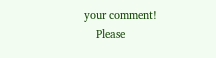your comment!
    Please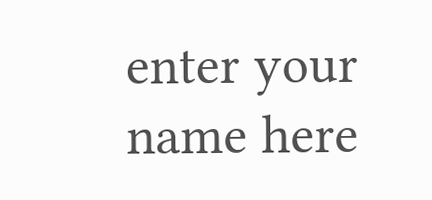enter your name here